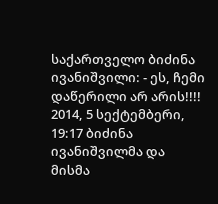საქართველო ბიძინა ივანიშვილი: - ეს, ჩემი დაწერილი არ არის!!!! 2014, 5 სექტემბერი, 19:17 ბიძინა ივანიშვილმა და მისმა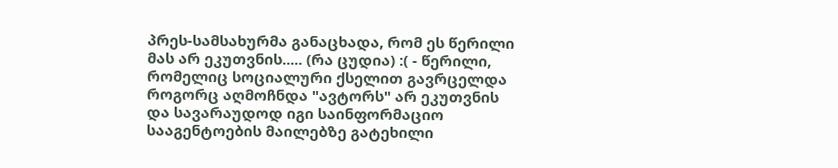პრეს-სამსახურმა განაცხადა, რომ ეს წერილი მას არ ეკუთვნის..... (რა ცუდია) :( - წერილი, რომელიც სოციალური ქსელით გავრცელდა როგორც აღმოჩნდა "ავტორს" არ ეკუთვნის და სავარაუდოდ იგი საინფორმაციო სააგენტოების მაილებზე გატეხილი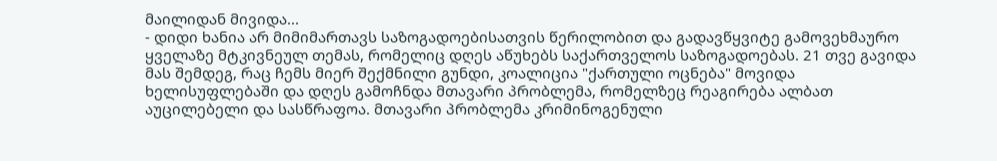მაილიდან მივიდა...
- დიდი ხანია არ მიმიმართავს საზოგადოებისათვის წერილობით და გადავწყვიტე გამოვეხმაურო ყველაზე მტკივნეულ თემას, რომელიც დღეს აწუხებს საქართველოს საზოგადოებას. 21 თვე გავიდა მას შემდეგ, რაც ჩემს მიერ შექმნილი გუნდი, კოალიცია "ქართული ოცნება" მოვიდა ხელისუფლებაში და დღეს გამოჩნდა მთავარი პრობლემა, რომელზეც რეაგირება ალბათ აუცილებელი და სასწრაფოა. მთავარი პრობლემა კრიმინოგენული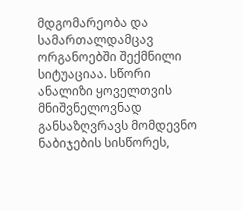მდგომარეობა და სამართალდამცავ ორგანოებში შექმნილი სიტუაციაა. სწორი ანალიზი ყოველთვის მნიშვნელოვნად განსაზღვრავს მომდევნო ნაბიჯების სისწორეს,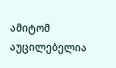ამიტომ აუცილებელია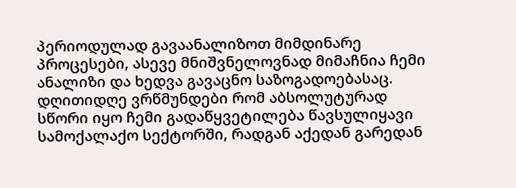პერიოდულად გავაანალიზოთ მიმდინარე პროცესები, ასევე მნიშვნელოვნად მიმაჩნია ჩემი ანალიზი და ხედვა გავაცნო საზოგადოებასაც. დღითიდღე ვრწმუნდები რომ აბსოლუტურად სწორი იყო ჩემი გადაწყვეტილება წავსულიყავი სამოქალაქო სექტორში, რადგან აქედან გარედან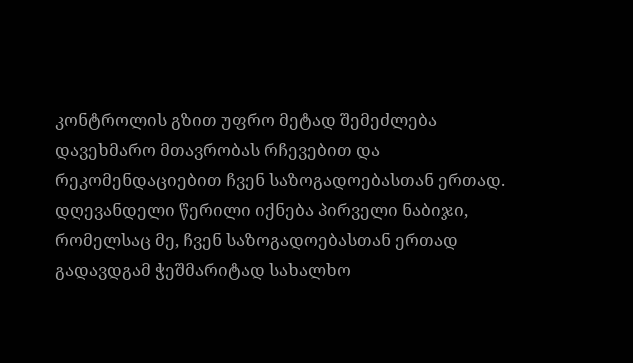კონტროლის გზით უფრო მეტად შემეძლება დავეხმარო მთავრობას რჩევებით და რეკომენდაციებით ჩვენ საზოგადოებასთან ერთად. დღევანდელი წერილი იქნება პირველი ნაბიჯი, რომელსაც მე, ჩვენ საზოგადოებასთან ერთად გადავდგამ ჭეშმარიტად სახალხო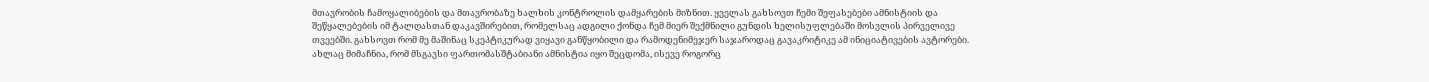მთავრობის ჩამოყალიბების და მთავრობაზე ხალხის კონტროლის დამყარების მიზნით. ყველას გახსოვთ ჩემი შეფასებები ამნისტიის და შეწყალებების იმ ტალღასთან დაკავშირებით, რომელსაც ადგილი ქონდა ჩემ მიერ შექმნილი გუნდის ხელისუფლებაში მოსვლის პირველივე თვეებში. გახსოვთ რომ მე მაშინაც სკეპტიკურად ვიყავი განწყობილი და რამოდენიმეჯერ საჯაროდაც გავაკრიტიკე ამ ინიციატივების ავტორები. ახლაც მიმაჩნია, რომ მსგავსი ფართომასშტაბიანი ამნისტია იყო შეცდომა, ისევე როგორც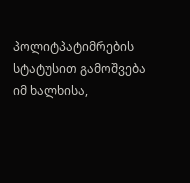პოლიტპატიმრების სტატუსით გამოშვება იმ ხალხისა,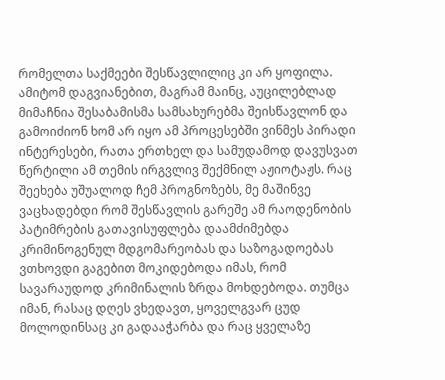რომელთა საქმეები შესწავლილიც კი არ ყოფილა. ამიტომ დაგვიანებით, მაგრამ მაინც, აუცილებლად მიმაჩნია შესაბამისმა სამსახურებმა შეისწავლონ და გამოიძიონ ხომ არ იყო ამ პროცესებში ვინმეს პირადი ინტერესები, რათა ერთხელ და სამუდამოდ დავუსვათ წერტილი ამ თემის ირგვლივ შექმნილ აჟიოტაჟს. რაც შეეხება უშუალოდ ჩემ პროგნოზებს, მე მაშინვე ვაცხადებდი რომ შესწავლის გარეშე ამ რაოდენობის პატიმრების გათავისუფლება დაამძიმებდა კრიმინოგენულ მდგომარეობას და საზოგადოებას ვთხოვდი გაგებით მოკიდებოდა იმას, რომ სავარაუდოდ კრიმინალის ზრდა მოხდებოდა. თუმცა იმან, რასაც დღეს ვხედავთ, ყოველგვარ ცუდ მოლოდინსაც კი გადააჭარბა და რაც ყველაზე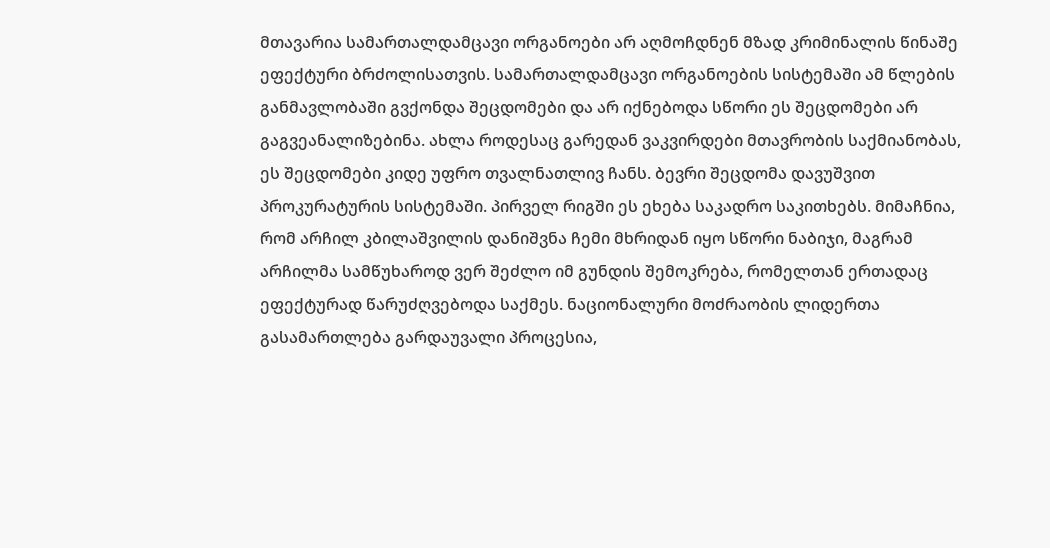მთავარია სამართალდამცავი ორგანოები არ აღმოჩდნენ მზად კრიმინალის წინაშე ეფექტური ბრძოლისათვის. სამართალდამცავი ორგანოების სისტემაში ამ წლების განმავლობაში გვქონდა შეცდომები და არ იქნებოდა სწორი ეს შეცდომები არ გაგვეანალიზებინა. ახლა როდესაც გარედან ვაკვირდები მთავრობის საქმიანობას, ეს შეცდომები კიდე უფრო თვალნათლივ ჩანს. ბევრი შეცდომა დავუშვით პროკურატურის სისტემაში. პირველ რიგში ეს ეხება საკადრო საკითხებს. მიმაჩნია, რომ არჩილ კბილაშვილის დანიშვნა ჩემი მხრიდან იყო სწორი ნაბიჯი, მაგრამ არჩილმა სამწუხაროდ ვერ შეძლო იმ გუნდის შემოკრება, რომელთან ერთადაც ეფექტურად წარუძღვებოდა საქმეს. ნაციონალური მოძრაობის ლიდერთა გასამართლება გარდაუვალი პროცესია,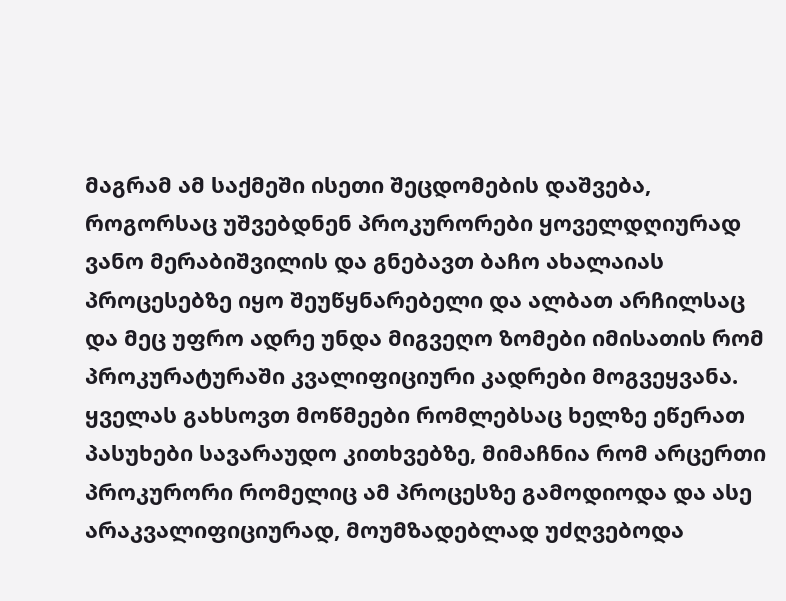მაგრამ ამ საქმეში ისეთი შეცდომების დაშვება, როგორსაც უშვებდნენ პროკურორები ყოველდღიურად ვანო მერაბიშვილის და გნებავთ ბაჩო ახალაიას პროცესებზე იყო შეუწყნარებელი და ალბათ არჩილსაც და მეც უფრო ადრე უნდა მიგვეღო ზომები იმისათის რომ პროკურატურაში კვალიფიციური კადრები მოგვეყვანა. ყველას გახსოვთ მოწმეები რომლებსაც ხელზე ეწერათ პასუხები სავარაუდო კითხვებზე, მიმაჩნია რომ არცერთი პროკურორი რომელიც ამ პროცესზე გამოდიოდა და ასე არაკვალიფიციურად, მოუმზადებლად უძღვებოდა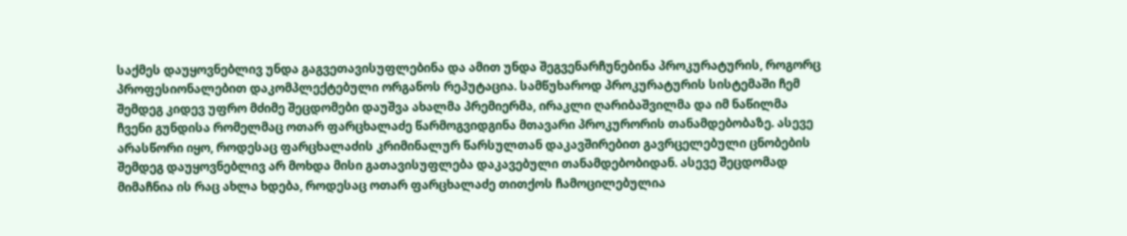საქმეს დაუყოვნებლივ უნდა გაგვეთავისუფლებინა და ამით უნდა შეგვენარჩუნებინა პროკურატურის, როგორც პროფესიონალებით დაკომპლექტებული ორგანოს რეპუტაცია. სამწუხაროდ პროკურატურის სისტემაში ჩემ შემდეგ კიდევ უფრო მძიმე შეცდომები დაუშვა ახალმა პრემიერმა, ირაკლი ღარიბაშვილმა და იმ ნაწილმა ჩვენი გუნდისა რომელმაც ოთარ ფარცხალაძე წარმოგვიდგინა მთავარი პროკურორის თანამდებობაზე. ასევე არასწორი იყო, როდესაც ფარცხალაძის კრიმინალურ წარსულთან დაკავშირებით გავრცელებული ცნობების შემდეგ დაუყოვნებლივ არ მოხდა მისი გათავისუფლება დაკავებული თანამდებობიდან. ასევე შეცდომად მიმაჩნია ის რაც ახლა ხდება, როდესაც ოთარ ფარცხალაძე თითქოს ჩამოცილებულია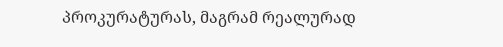პროკურატურას, მაგრამ რეალურად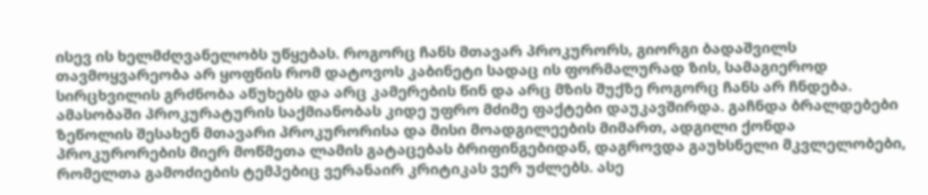ისევ ის ხელმძღვანელობს უწყებას. როგორც ჩანს მთავარ პროკურორს, გიორგი ბადაშვილს თავმოყვარეობა არ ყოფნის რომ დატოვოს კაბინეტი სადაც ის ფორმალურად ზის, სამაგიეროდ სირცხვილის გრძნობა აწუხებს და არც კამერების წინ და არც მზის შუქზე როგორც ჩანს არ ჩნდება. ამასობაში პროკურატურის საქმიანობას კიდე უფრო მძიმე ფაქტები დაუკავშირდა. გაჩნდა ბრალდებები ზეწოლის შესახენ მთავარი პროკურორისა და მისი მოადგილეების მიმართ, ადგილი ქონდა პროკურორების მიერ მოწმეთა ლამის გატაცებას ბრიფინგებიდან, დაგროვდა გაუხსნელი მკვლელობები, რომელთა გამოძიების ტემპებიც ვერანაირ კრიტიკას ვერ უძლებს. ასე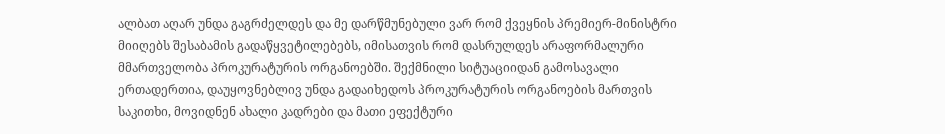ალბათ აღარ უნდა გაგრძელდეს და მე დარწმუნებული ვარ რომ ქვეყნის პრემიერ-მინისტრი მიიღებს შესაბამის გადაწყვეტილებებს, იმისათვის რომ დასრულდეს არაფორმალური მმართველობა პროკურატურის ორგანოებში. შექმნილი სიტუაციიდან გამოსავალი ერთადერთია, დაუყოვნებლივ უნდა გადაიხედოს პროკურატურის ორგანოების მართვის საკითხი, მოვიდნენ ახალი კადრები და მათი ეფექტური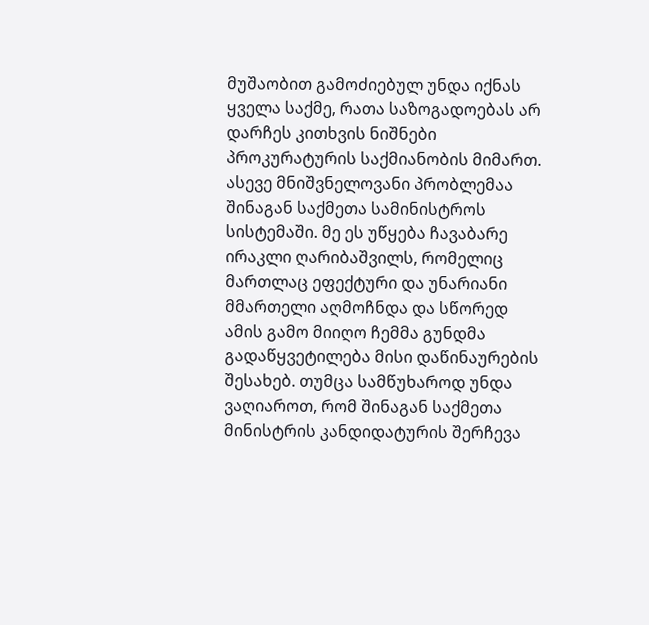მუშაობით გამოძიებულ უნდა იქნას ყველა საქმე, რათა საზოგადოებას არ დარჩეს კითხვის ნიშნები პროკურატურის საქმიანობის მიმართ. ასევე მნიშვნელოვანი პრობლემაა შინაგან საქმეთა სამინისტროს სისტემაში. მე ეს უწყება ჩავაბარე ირაკლი ღარიბაშვილს, რომელიც მართლაც ეფექტური და უნარიანი მმართელი აღმოჩნდა და სწორედ ამის გამო მიიღო ჩემმა გუნდმა გადაწყვეტილება მისი დაწინაურების შესახებ. თუმცა სამწუხაროდ უნდა ვაღიაროთ, რომ შინაგან საქმეთა მინისტრის კანდიდატურის შერჩევა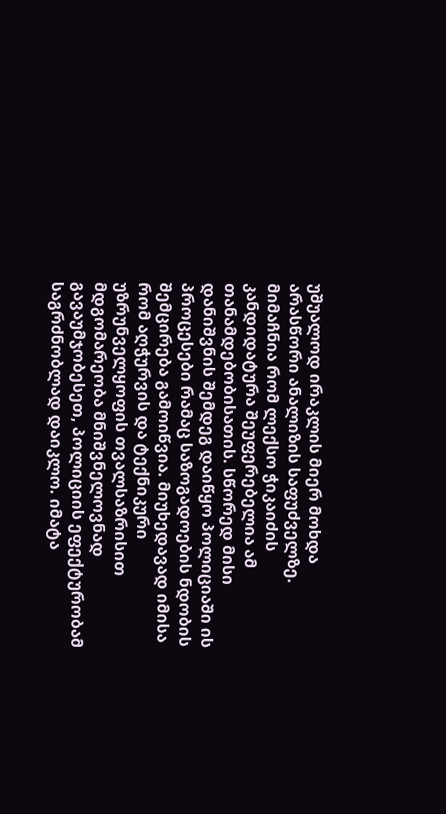უშუალოდ ირაკლის მიერ მოხდა არასწორი ანალიზის საფუძველზე. მიმაჩნია რომ ლექსო ჭიკაიძის კანდიდატურა შეუფერებელია ამ თანამდებობისათის. სწორედ მისი დანიშვნის შემდეგ დაიწყო პოლიციაში ის პროცესები რამაც საზოგადოების ნდობის შემცირება გამოიწვია. მიუხედავად იმისა რომ აღჭურვის და ტექნიკური უზრუნველყოფის თვალსაზრისით მდგომარეობა მნიშვნელოვნად გავაუმჯობესეთ, პოლიციის ეფექტურობამ საგრძნობლად დაიკლო. იმატა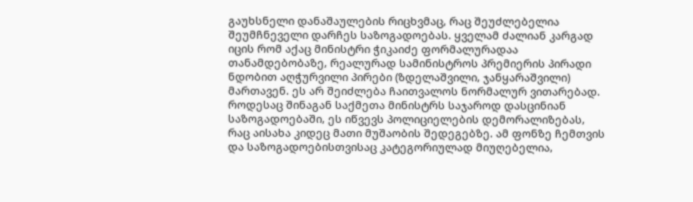გაუხსნელი დანაშაულების რიცხვმაც, რაც შეუძლებელია შეუმჩნეველი დარჩეს საზოგადოებას. ყველამ ძალიან კარგად იცის რომ აქაც მინისტრი ჭიკაიძე ფორმალურადაა თანამდებობაზე, რეალურად სამინისტროს პრემიერის პირადი ნდობით აღჭურვილი პირები (ზდელაშვილი, ჯანყარაშვილი) მართავენ. ეს არ შეიძლება ჩაითვალოს ნორმალურ ვითარებად. როდესაც შინაგან საქმეთა მინისტრს საჯაროდ დასცინიან საზოგადოებაში, ეს იწვევს პოლიციელების დემორალიზებას, რაც აისახა კიდეც მათი მუშაობის შედეგებზე. ამ ფონზე ჩემთვის და საზოგადოებისთვისაც კატეგორიულად მიუღებელია,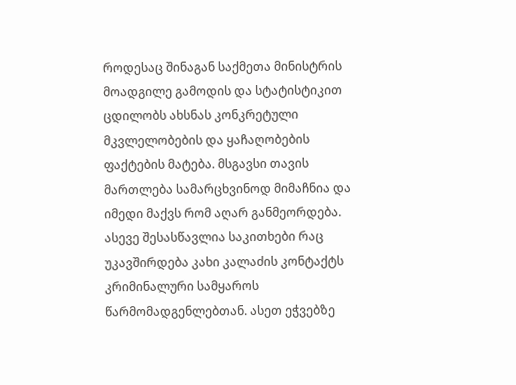როდესაც შინაგან საქმეთა მინისტრის მოადგილე გამოდის და სტატისტიკით ცდილობს ახსნას კონკრეტული მკვლელობების და ყაჩაღობების ფაქტების მატება. მსგავსი თავის მართლება სამარცხვინოდ მიმაჩნია და იმედი მაქვს რომ აღარ განმეორდება. ასევე შესასწავლია საკითხები რაც უკავშირდება კახი კალაძის კონტაქტს კრიმინალური სამყაროს წარმომადგენლებთან. ასეთ ეჭვებზე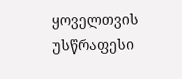ყოველთვის უსწრაფესი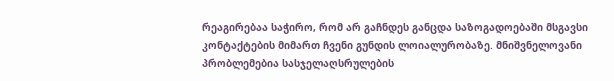რეაგირებაა საჭირო, რომ არ გაჩნდეს განცდა საზოგადოებაში მსგავსი კონტაქტების მიმართ ჩვენი გუნდის ლოიალურობაზე. მნიშვნელოვანი პრობლემებია სასჯელაღსრულების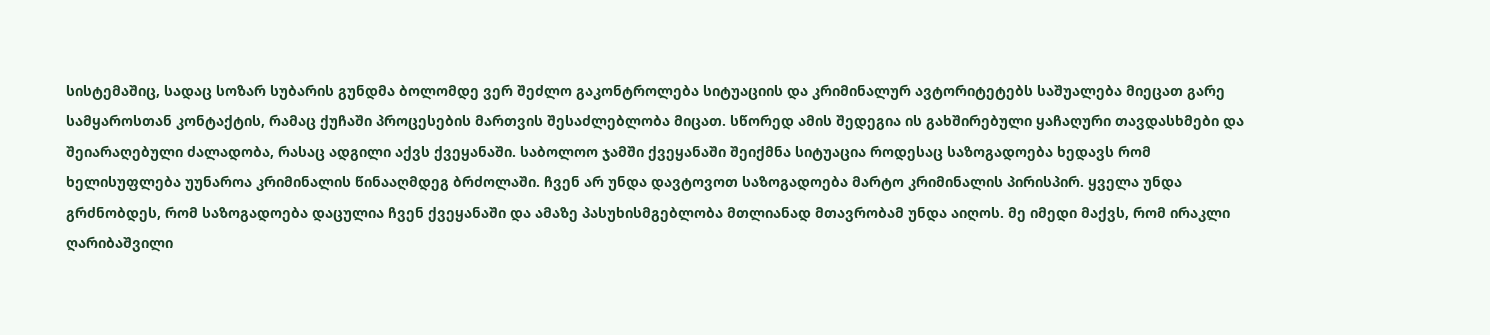სისტემაშიც, სადაც სოზარ სუბარის გუნდმა ბოლომდე ვერ შეძლო გაკონტროლება სიტუაციის და კრიმინალურ ავტორიტეტებს საშუალება მიეცათ გარე სამყაროსთან კონტაქტის, რამაც ქუჩაში პროცესების მართვის შესაძლებლობა მიცათ. სწორედ ამის შედეგია ის გახშირებული ყაჩაღური თავდასხმები და შეიარაღებული ძალადობა, რასაც ადგილი აქვს ქვეყანაში. საბოლოო ჯამში ქვეყანაში შეიქმნა სიტუაცია როდესაც საზოგადოება ხედავს რომ ხელისუფლება უუნაროა კრიმინალის წინააღმდეგ ბრძოლაში. ჩვენ არ უნდა დავტოვოთ საზოგადოება მარტო კრიმინალის პირისპირ. ყველა უნდა გრძნობდეს, რომ საზოგადოება დაცულია ჩვენ ქვეყანაში და ამაზე პასუხისმგებლობა მთლიანად მთავრობამ უნდა აიღოს. მე იმედი მაქვს, რომ ირაკლი ღარიბაშვილი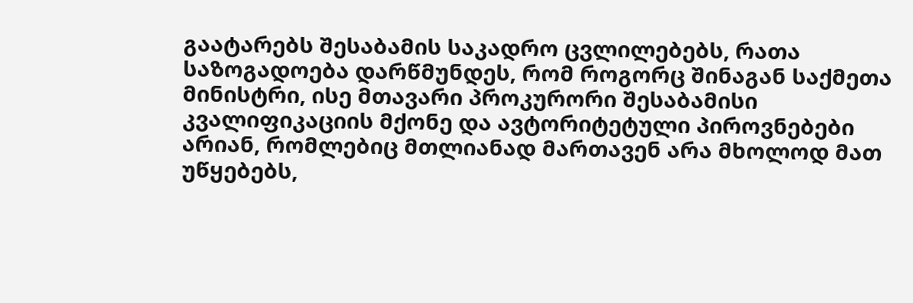გაატარებს შესაბამის საკადრო ცვლილებებს, რათა საზოგადოება დარწმუნდეს, რომ როგორც შინაგან საქმეთა მინისტრი, ისე მთავარი პროკურორი შესაბამისი კვალიფიკაციის მქონე და ავტორიტეტული პიროვნებები არიან, რომლებიც მთლიანად მართავენ არა მხოლოდ მათ უწყებებს,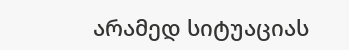არამედ სიტუაციას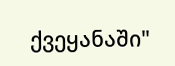ქვეყანაში"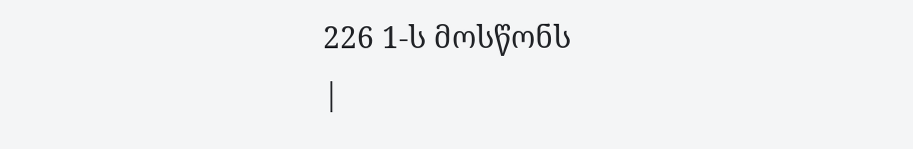226 1-ს მოსწონს
|